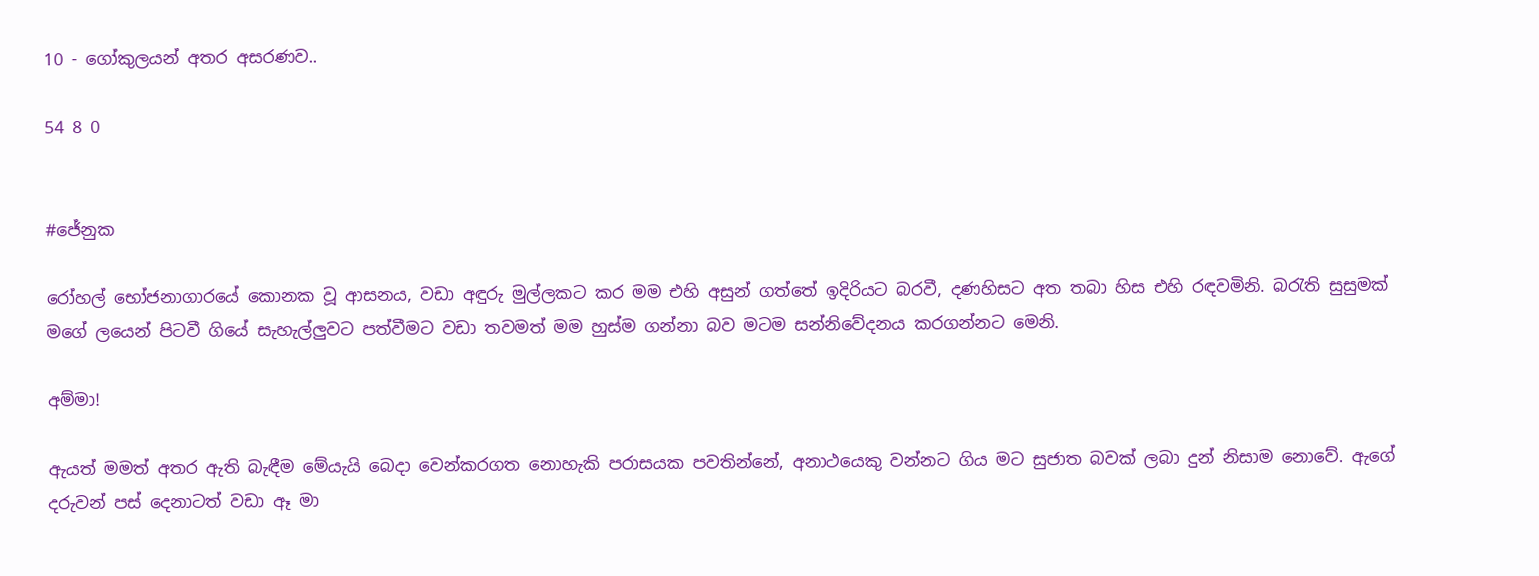10 - ගෝකුලයන් අතර අසරණව..

54 8 0


#ජේනුක

රෝහල් භෝජනාගාරයේ කොනක වූ ආසනය, වඩා අඳුරු මුල්ලකට කර මම එහි අසුන් ගත්තේ ඉදිරියට බරවී, දණහිසට අත තබා හිස එහි රඳවමිනි. බරැති සුසුමක් මගේ ලයෙන් පිටවී ගියේ සැහැල්ලුවට පත්වීමට වඩා තවමත් මම හුස්ම ගන්නා බව මටම සන්නිවේදනය කරගන්නට මෙනි.

අම්මා!

ඇයත් මමත් අතර ඇති බැඳීම මේයැයි බෙදා වෙන්කරගත නොහැකි පරාසයක පවතින්නේ, අනාථයෙකු වන්නට ගිය මට සුජාත බවක් ලබා දුන් නිසාම නොවේ. ඇගේ දරුවන් පස් දෙනාටත් වඩා ඈ මා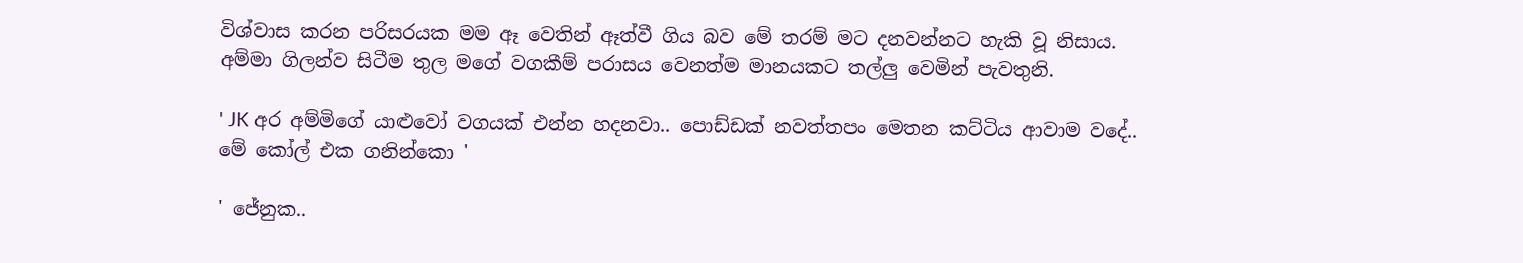විශ්වාස කරන පරිසරයක මම ඈ වෙතින් ඈත්වී ගිය බව මේ තරම් මට දනවන්නට හැකි වූ නිසාය. අම්මා ගිලන්ව සිටීම තුල මගේ වගකීම් පරාසය වෙනත්ම මානයකට තල්ලු වෙමින් පැවතුනි.

' JK අර අම්මිගේ යාළුවෝ වගයක් එන්න හදනවා.. පොඩ්ඩක් නවත්තපං මෙතන කට්ටිය ආවාම වදේ.. මේ කෝල් එක ගනින්කො '

' ජේනුක..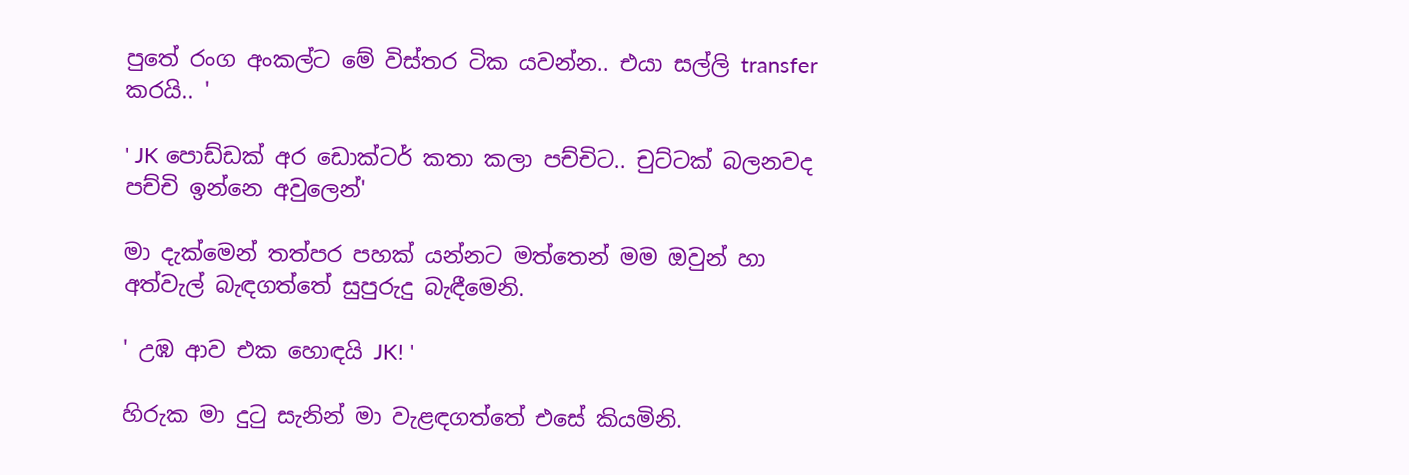පුතේ රංග අංකල්ට මේ විස්තර ටික යවන්න.. එයා සල්ලි transfer කරයි.. '

' JK පොඩ්ඩක් අර ඩොක්ටර් කතා කලා පච්චිට.. චුට්ටක් බලනවද පච්චි ඉන්නෙ අවුලෙන්'

මා දැක්මෙන් තත්පර පහක් යන්නට මත්තෙන් මම ඔවුන් හා අත්වැල් බැඳගත්තේ සුපුරුදු බැඳීමෙනි.

' උඹ ආව එක හොඳයි JK! '

හිරුක මා දුටු සැනින් මා වැළඳගත්තේ එසේ කියමිනි.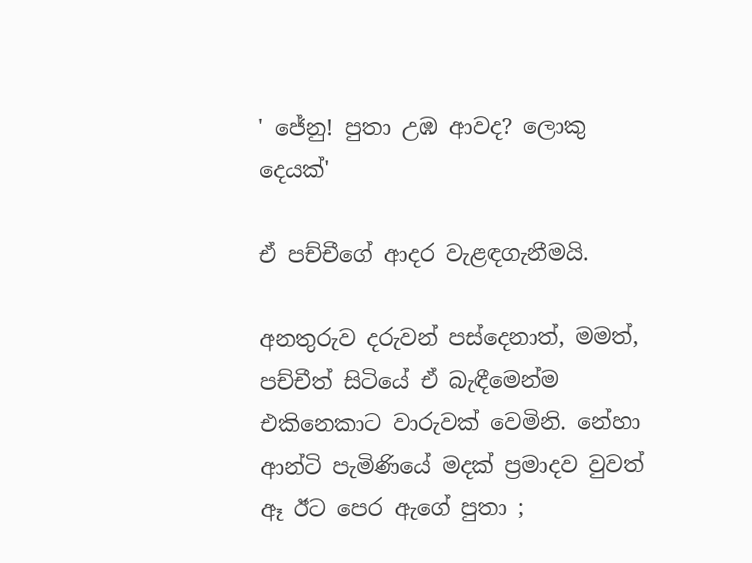' ජේනු! පුතා උඹ ආවද? ලොකු දෙයක්'

ඒ පච්චීගේ ආදර වැළඳගැනීමයි.

අනතුරුව දරුවන් පස්දෙනාත්, මමත්, පච්චීත් සිටියේ ඒ බැඳීමෙන්ම එකිනෙකාට වාරුවක් වෙමිනි. නේහා ආන්ටි පැමිණියේ මදක් ප්‍රමාදව වුවත් ඈ ඊට පෙර ඇගේ පුතා ;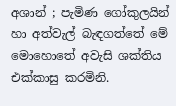අශාන් ; පැමිණ ගෝකුලයින් හා අත්වැල් බැඳගත්තේ මේ මොහොතේ අවැසි ශක්තිය එක්කාසු කරමිනි.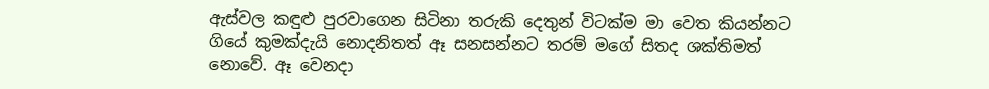ඇස්වල කඳුළු පුරවාගෙන සිටිනා තරුකි දෙතුන් විටක්ම මා වෙත කියන්නට ගියේ කුමක්දැයි නොදනිතත් ඈ සනසන්නට තරම් මගේ සිතද ශක්තිමත් නොවේ. ඈ වෙනදා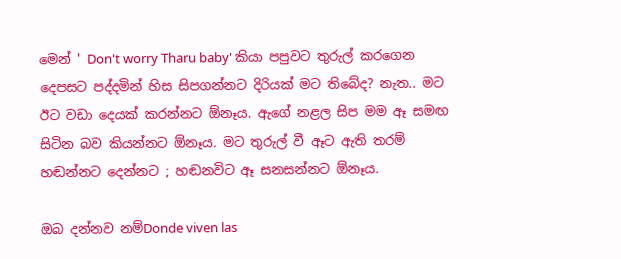මෙන් ' Don't worry Tharu baby' කියා පපුවට තුරුල් කරගෙන දෙපසට පද්දමින් හිස සිපගන්නට දිරියක් මට තිබේද? නැත.. මට ඊට වඩා දෙයක් කරන්නට ඕනෑය. ඇගේ නළල සිප මම ඈ සමඟ සිටින බව කියන්නට ඕනෑය. මට තුරුල් වී ඈට ඇති තරම් හඬන්නට දෙන්නට ; හඬනවිට ඈ සනසන්නට ඕනෑය.

ඔබ දන්නව නම්Donde viven las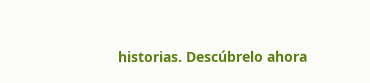historias. Descúbrelo ahora